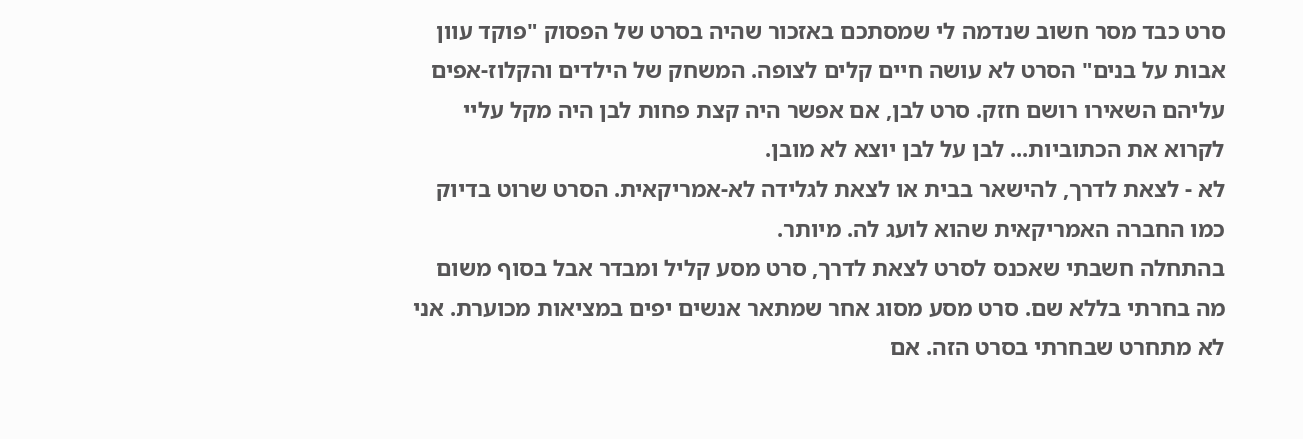סרט כבד מסר חשוב שנדמה לי שמסתכם באזכור שהיה בסרט של הפסוק "פוקד עוון אבות על בנים" הסרט לא עושה חיים קלים לצופה. המשחק של הילדים והקלוז-אפים עליהם השאירו רושם חזק. סרט לבן, אם אפשר היה קצת פחות לבן היה מקל עליי לקרוא את הכתוביות... לבן על לבן יוצא לא מובן.
לא - לצאת לדרך, להישאר בבית או לצאת לגלידה לא-אמריקאית. הסרט שרוט בדיוק כמו החברה האמריקאית שהוא לועג לה. מיותר.
בהתחלה חשבתי שאכנס לסרט לצאת לדרך, סרט מסע קליל ומבדר אבל בסוף משום מה בחרתי בללא שם. סרט מסע מסוג אחר שמתאר אנשים יפים במציאות מכוערת. אני לא מתחרט שבחרתי בסרט הזה. אם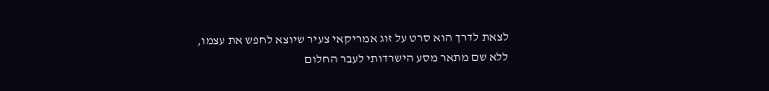לצאת לדרך הוא סרט על זוג אמריקאי צעיר שיוצא לחפש את עצמו, ללא שם מתאר מסע הישרדותי לעבר החלום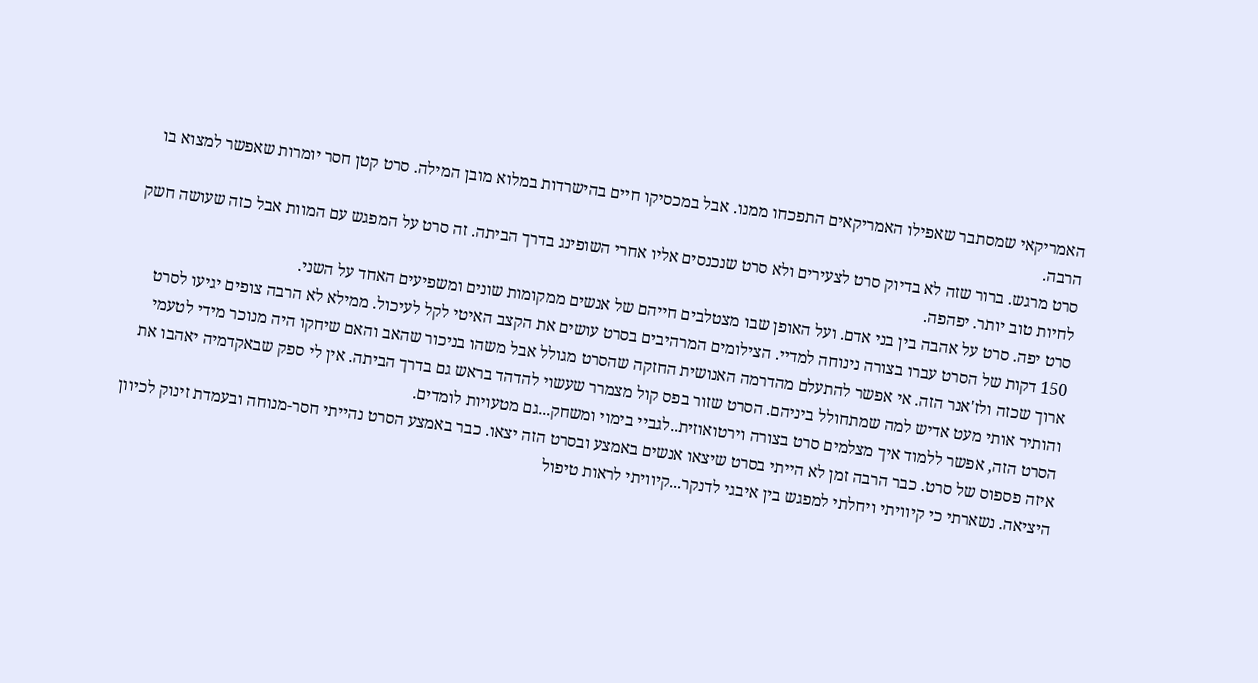האמריקאי שמסתבר שאפילו האמריקאים התפכחו ממנו. אבל במכסיקו חיים בהישרדות במלוא מובן המילה. סרט קטן חסר יומרות שאפשר למצוא בו הרבה.
סרט מרגש. ברור שזה לא בדיוק סרט לצעירים ולא סרט שנכנסים אליו אחרי השופינג בדרך הביתה. זה סרט על המפגש עם המוות אבל כזה שעושה חשק לחיות טוב יותר. יפהפה.
סרט יפה. סרט על אהבה בין בני אדם. ועל האופן שבו מצטלבים חייהם של אנשים ממקומות שונים ומשפיעים האחד על השני.
150 דקות של הסרט עברו בצורה נינוחה למדיי. הצילומים המרהיבים בסרט עושים את הקצב האיטי לקל לעיכול. ממילא לא הרבה צופים יגיעו לסרט ארוך שכזה ולז'אנר הזה. אי אפשר להתעלם מהדרמה האנושית החזקה שהסרט מגולל אבל משהו בניכור שהאב והאם שיחקו היה מנוכר מידי לטעמי והותיר אותי מעט אדיש למה שמתחולל ביניהם. הסרט שזור בפס קול מצמרר שעשוי להדהד בראש גם בדרך הביתה. אין לי ספק שבאקדמיה יאהבו את הסרט הזה, אפשר ללמוד איך מצלמים סרט בצורה וירטואוזית..לגביי בימוי ומשחק...גם מטעויות לומדים.
איזה פספוס של סרט. כבר הרבה זמן לא הייתי בסרט שיצאו אנשים באמצע ובסרט הזה יצאו. כבר באמצע הסרט נהייתי חסר-מנוחה ובעמדת זינוק לכיוון היציאה. נשארתי כי קיוויתי ויחלתי למפגש בין איבגי לדנקר...קיוויתי לראות טיפול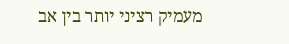מעמיק רציני יותר בין אב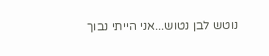נוטש לבן נטוש...אני הייתי נבוך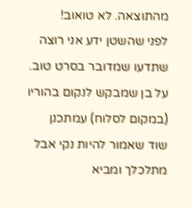מהתוצאה. לא טואוב!
לפני שהשטן ידע אני רוצה שתדעו שמדובר בסרט טוב. על בן שמבקש לנקום בהוריו (במקום לסלוח) עמתכנן שוד שאמור להיות נקי אבל מתלכלך ומביא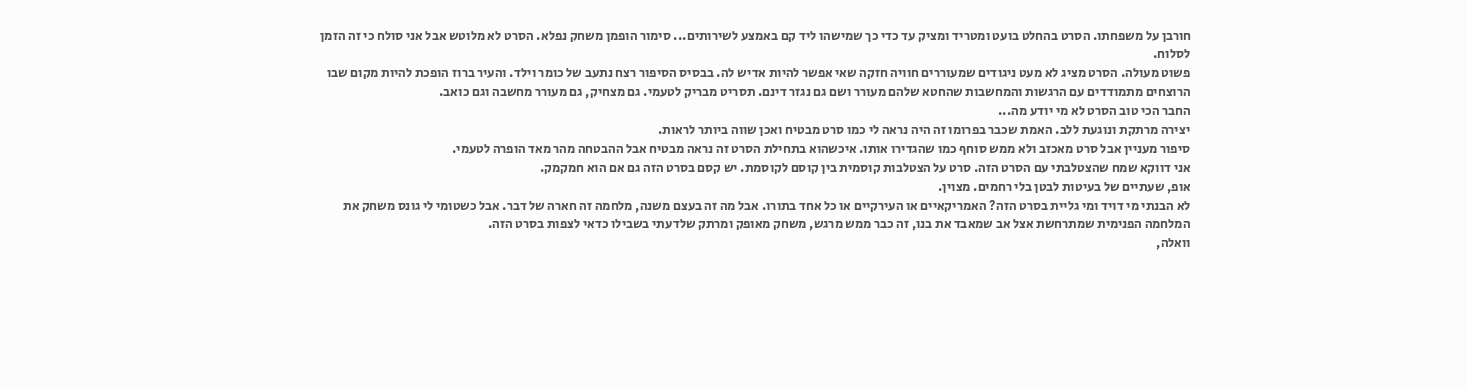חורבן על משפחתו. הסרט בהחלט בועט ומטריד ומציק עד כדי כך שמישהו ליד קם באמצע לשירותים... סימור הופמן משחק נפלא. הסרט לא מלוטש אבל אני סולח כי זה הזמן לסלוח.
פשוט מעולה. הסרט מציג לא מעט ניגודים שמעוררים חוויה חזקה שאי אפשר להיות אדיש לה. בבסיס הסיפור רצח נתעב של כומר וילד. והעיר ברוז הופכת להיות מקום שבו הרוצחים מתמודדים עם הרגשות והמחשבות שהחטא שלהם מעורר ושם גם נגזר דינם. תסריט מבריק לטעמי. גם מצחיק, גם מעורר מחשבה וגם כואב.
החבר הכי טוב הסרט לא מי יודע מה...
יצירה מרתקת ונוגעת ללב. האמת שכבר בפרומו זה היה נראה לי כמו סרט מבטיח ואכן שווה ביותר לראות.
סיפור מעניין אבל סרט מאכזב ולא ממש סוחף כמו שהגדירו אותו. איכשהוא בתחילת הסרט זה נראה מבטיח אבל ההבטחה מהר מאד הופרה לטעמי.
אני דווקא שמח שהצטלבתי עם הסרט הזה. סרט על הצטלבות קוסמית בין קוסם לקוסמת. יש קסם בסרט הזה גם אם הוא חמקמק.
אופ, שעתיים של בעיטות לבטן בלי רחמים. מצוין.
לא הבנתי מי דויד ומי גליית בסרט הזה? האמריקאיים או העירקיים או כל אחד בתורו. אבל מה זה בעצם משנה, מלחמה זה חארה של דבר. אבל כשטומי לי גונס משחק את המלחמה הפנימית שמתרחשת אצל אב שמאבד את בנו, זה כבר ממש מרגש, משחק מאופק ומרתק שלדעתי בשבילו כדאי לצפות בסרט הזה.
וואלה,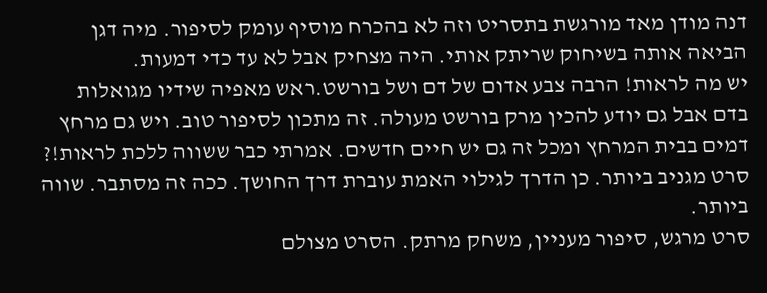דנה מודן מאד מורגשת בתסריט וזה לא בהכרח מוסיף עומק לסיפור. מיה דגן הביאה אותה בשיחוק שריתק אותי. היה מצחיק אבל לא עד כדי דמעות.
יש מה לראות! הרבה צבע אדום של דם ושל בורשט.ראש מאפיה שידיו מגואלות בדם אבל גם יודע להכין מרק בורשט מעולה. זה מתכון לסיפור טוב. ויש גם מרחץ דמים בבית המרחץ ומכל זה גם יש חיים חדשים. אמרתי כבר ששווה ללכת לראות!?
סרט מגניב ביותר. כן הדרך לגילוי האמת עוברת דרך החושך. ככה זה מסתבר. שווה ביותר.
סרט מרגש, סיפור מעניין, משחק מרתק. הסרט מצולם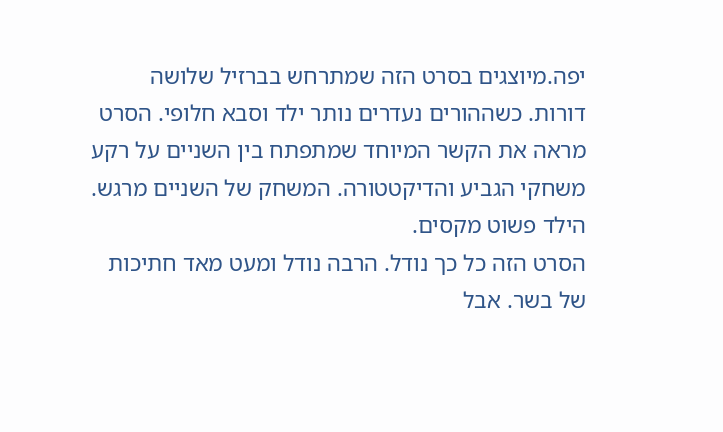יפה.מיוצגים בסרט הזה שמתרחש בברזיל שלושה דורות. כשההורים נעדרים נותר ילד וסבא חלופי. הסרט מראה את הקשר המיוחד שמתפתח בין השניים על רקע משחקי הגביע והדיקטטורה. המשחק של השניים מרגש. הילד פשוט מקסים.
הסרט הזה כל כך נודל. הרבה נודל ומעט מאד חתיכות של בשר. אבל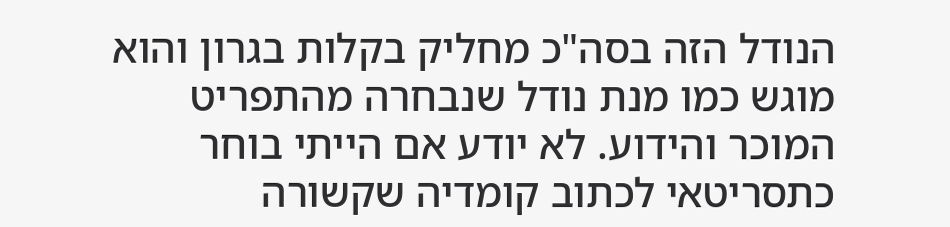הנודל הזה בסה"כ מחליק בקלות בגרון והוא מוגש כמו מנת נודל שנבחרה מהתפריט המוכר והידוע. לא יודע אם הייתי בוחר כתסריטאי לכתוב קומדיה שקשורה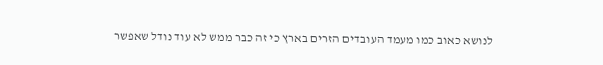לנושא כאוב כמו מעמד העובדים הזרים בארץ כי זה כבר ממש לא עוד נודל שאפשר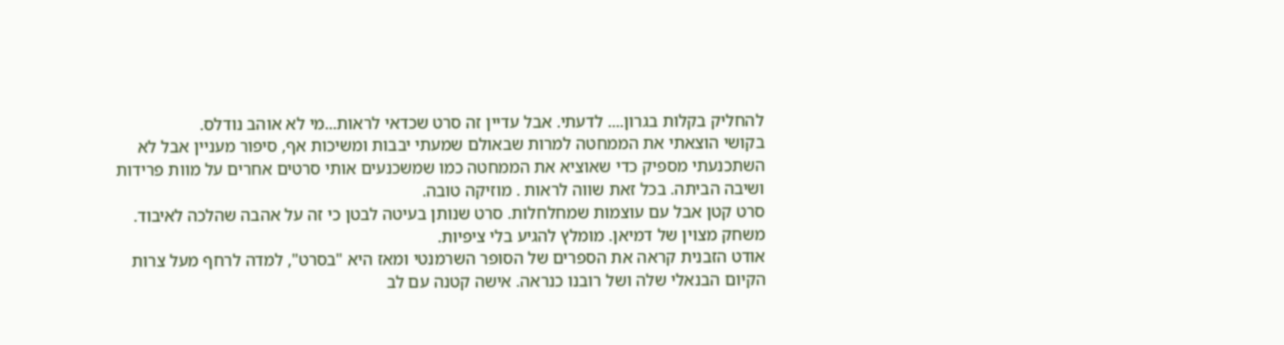להחליק בקלות בגרון.... לדעתי. אבל עדיין זה סרט שכדאי לראות...מי לא אוהב נודלס.
בקושי הוצאתי את הממחטה למרות שבאולם שמעתי יבבות ומשיכות אף, סיפור מעניין אבל לא השתכנעתי מספיק כדי שאוציא את הממחטה כמו שמשכנעים אותי סרטים אחרים על מוות פרידות ושיבה הביתה. בכל זאת שווה לראות . מוזיקה טובה.
סרט קטן אבל עם עוצמות שמחלחלות. סרט שנותן בעיטה לבטן כי זה על אהבה שהלכה לאיבוד. משחק מצוין של דמיאן. מומלץ להגיע בלי ציפיות.
אודט הזבנית קראה את הספרים של הסופר השרמנטי ומאז היא "בסרט", למדה לרחף מעל צרות הקיום הבנאלי שלה ושל רובנו כנראה. אישה קטנה עם לב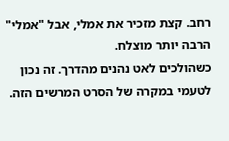רחב. קצת מזכיר את אמלי, אבל "אמלי" הרבה יותר מוצלח.
כשהולכים לאט נהנים מהדרך. זה נכון לטעמי במקרה של הסרט המרשים הזה.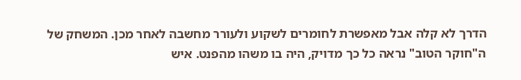הדרך לא קלה אבל מאפשרת לחומרים לשקוע ולעורר מחשבה לאחר מכן. המשחק של ה"חוקר הטוב" נראה כל כך מדויק, היה בו משהו מהפנט. איש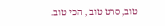טוב, סרט טוב , הכי טוב.